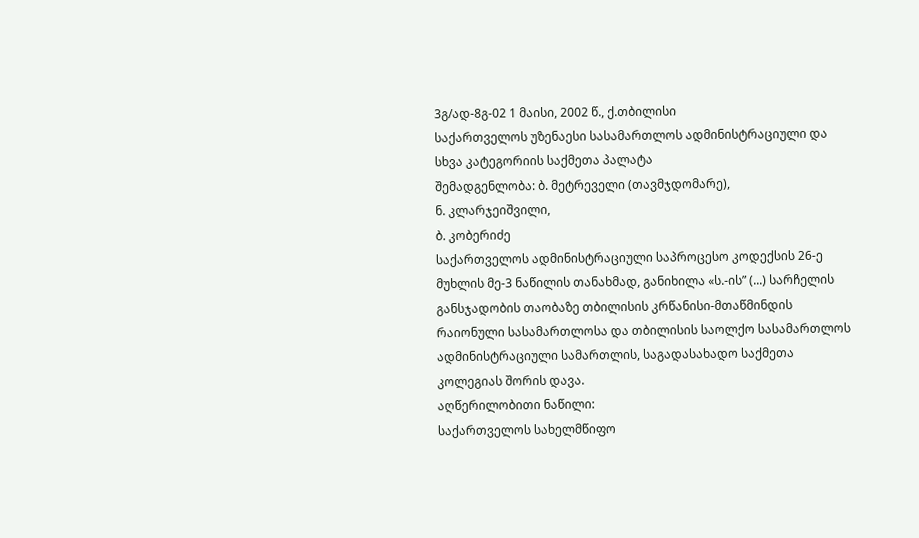3გ/ად-8გ-02 1 მაისი, 2002 წ., ქ.თბილისი
საქართველოს უზენაესი სასამართლოს ადმინისტრაციული და სხვა კატეგორიის საქმეთა პალატა
შემადგენლობა: ბ. მეტრეველი (თავმჯდომარე),
ნ. კლარჯეიშვილი,
ბ. კობერიძე
საქართველოს ადმინისტრაციული საპროცესო კოდექსის 26-ე მუხლის მე-3 ნაწილის თანახმად, განიხილა «ს.-ის” (...) სარჩელის განსჯადობის თაობაზე თბილისის კრწანისი-მთაწმინდის რაიონული სასამართლოსა და თბილისის საოლქო სასამართლოს ადმინისტრაციული სამართლის, საგადასახადო საქმეთა კოლეგიას შორის დავა.
აღწერილობითი ნაწილი:
საქართველოს სახელმწიფო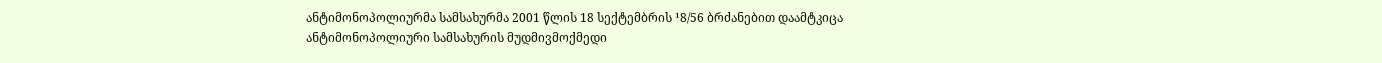ანტიმონოპოლიურმა სამსახურმა 2001 წლის 18 სექტემბრის ¹8/56 ბრძანებით დაამტკიცა ანტიმონოპოლიური სამსახურის მუდმივმოქმედი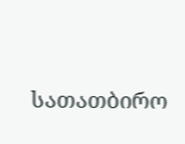სათათბირო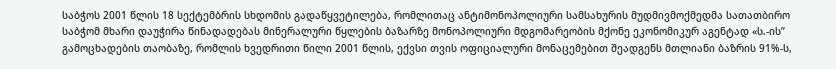საბჭოს 2001 წლის 18 სექტემბრის სხდომის გადაწყვეტილება, რომლითაც ანტიმონოპოლიური სამსახურის მუდმივმოქმედმა სათათბირო საბჭომ მხარი დაუჭირა წინადადებას მინერალური წყლების ბაზარზე მონოპოლიური მდგომარეობის მქონე ეკონომიკურ აგენტად «ს.-ის” გამოცხადების თაობაზე, რომლის ხვედრითი წილი 2001 წლის, ექვსი თვის ოფიციალური მონაცემებით შეადგენს მთლიანი ბაზრის 91%-ს,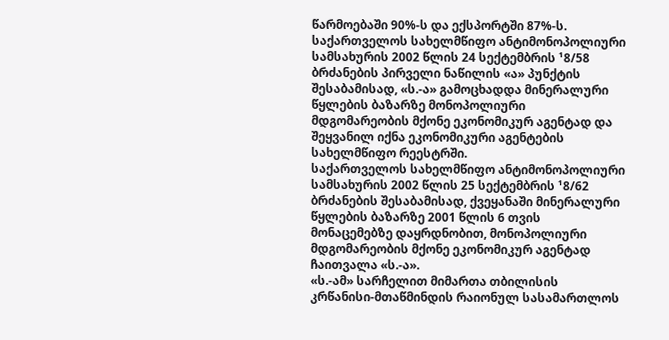წარმოებაში 90%-ს და ექსპორტში 87%-ს.
საქართველოს სახელმწიფო ანტიმონოპოლიური სამსახურის 2002 წლის 24 სექტემბრის ¹8/58 ბრძანების პირველი ნაწილის «ა» პუნქტის შესაბამისად, «ს.-ა» გამოცხადდა მინერალური წყლების ბაზარზე მონოპოლიური მდგომარეობის მქონე ეკონომიკურ აგენტად და შეყვანილ იქნა ეკონომიკური აგენტების სახელმწიფო რეესტრში.
საქართველოს სახელმწიფო ანტიმონოპოლიური სამსახურის 2002 წლის 25 სექტემბრის ¹8/62 ბრძანების შესაბამისად, ქვეყანაში მინერალური წყლების ბაზარზე 2001 წლის 6 თვის მონაცემებზე დაყრდნობით, მონოპოლიური მდგომარეობის მქონე ეკონომიკურ აგენტად ჩაითვალა «ს.-ა».
«ს.-ამ» სარჩელით მიმართა თბილისის კრწანისი-მთაწმინდის რაიონულ სასამართლოს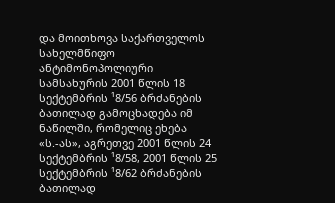და მოითხოვა საქართველოს სახელმწიფო ანტიმონოპოლიური სამსახურის 2001 წლის 18 სექტემბრის ¹8/56 ბრძანების ბათილად გამოცხადება იმ ნაწილში, რომელიც ეხება «ს.-ას», აგრეთვე 2001 წლის 24 სექტემბრის ¹8/58, 2001 წლის 25 სექტემბრის ¹8/62 ბრძანების ბათილად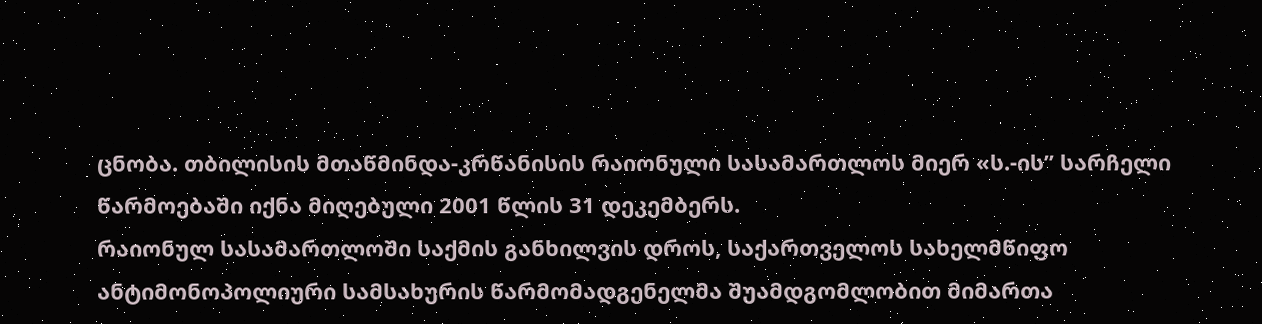ცნობა. თბილისის მთაწმინდა-კრწანისის რაიონული სასამართლოს მიერ «ს.-ის” სარჩელი წარმოებაში იქნა მიღებული 2001 წლის 31 დეკემბერს.
რაიონულ სასამართლოში საქმის განხილვის დროს, საქართველოს სახელმწიფო ანტიმონოპოლიური სამსახურის წარმომადგენელმა შუამდგომლობით მიმართა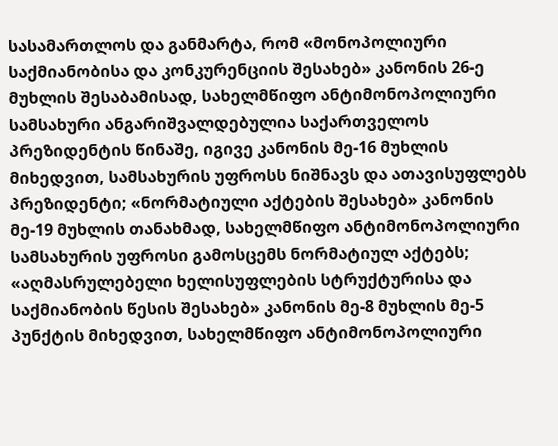სასამართლოს და განმარტა, რომ «მონოპოლიური საქმიანობისა და კონკურენციის შესახებ» კანონის 26-ე მუხლის შესაბამისად, სახელმწიფო ანტიმონოპოლიური სამსახური ანგარიშვალდებულია საქართველოს პრეზიდენტის წინაშე, იგივე კანონის მე-16 მუხლის მიხედვით, სამსახურის უფროსს ნიშნავს და ათავისუფლებს პრეზიდენტი; «ნორმატიული აქტების შესახებ» კანონის მე-19 მუხლის თანახმად, სახელმწიფო ანტიმონოპოლიური სამსახურის უფროსი გამოსცემს ნორმატიულ აქტებს; «აღმასრულებელი ხელისუფლების სტრუქტურისა და საქმიანობის წესის შესახებ» კანონის მე-8 მუხლის მე-5 პუნქტის მიხედვით, სახელმწიფო ანტიმონოპოლიური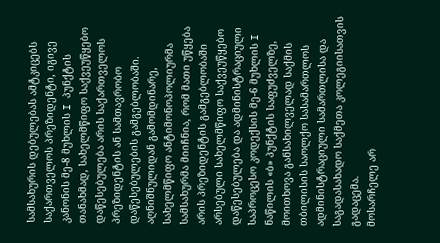სამსახურის დებულებას ამტკიცებს საქართველოს პრეზიდენტი, იგივე კანონის მე-8 მუხლის I პუნქტის თანახმად, სახელმწიფო საქვეუწყებო დაწესებულება არის საქართველოს პრეზიდენტის ან სამთავრობო დაწესებულების გამგებლობაში. აღნიშნულიდან გამომდინარე, სახელმწიფო ანტიმონოპოლიურმა სამსახურმა მიიჩნია, რომ მათი უწყება არის პრეზიდენტის გამგებლობაში არსებული სახელმწიფო საქვეუწყებო დაწესებულება და ადმინისტრაციული საპროცესო კოდექსის მე-6 მუხლის I ნაწილის «ბ» პუნქტის საფუძველზე, მოითხოვა განსახილველად საქმის თბილისის საოლქო სასამართლოს ადმინისტრაციული სამართლისა და საგადასახადო საქმეთა კოლეგიისათვის გადაცემა.
მოსარჩელე არ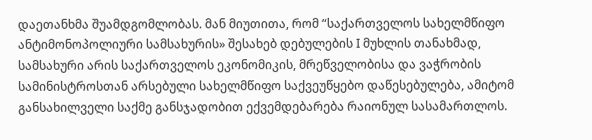დაეთანხმა შუამდგომლობას. მან მიუთითა, რომ “საქართველოს სახელმწიფო ანტიმონოპოლიური სამსახურის» შესახებ დებულების I მუხლის თანახმად, სამსახური არის საქართველოს ეკონომიკის, მრეწველობისა და ვაჭრობის სამინისტროსთან არსებული სახელმწიფო საქვეუწყებო დაწესებულება, ამიტომ განსახილველი საქმე განსჯადობით ექვემდებარება რაიონულ სასამართლოს.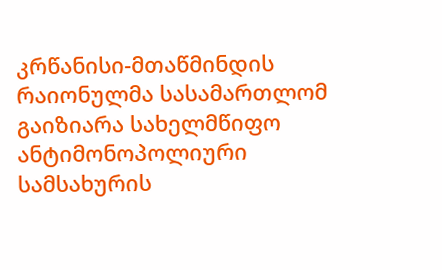კრწანისი-მთაწმინდის რაიონულმა სასამართლომ გაიზიარა სახელმწიფო ანტიმონოპოლიური სამსახურის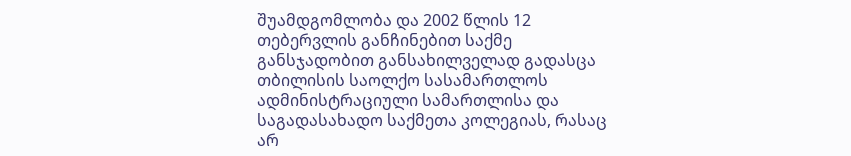შუამდგომლობა და 2002 წლის 12 თებერვლის განჩინებით საქმე განსჯადობით განსახილველად გადასცა თბილისის საოლქო სასამართლოს ადმინისტრაციული სამართლისა და საგადასახადო საქმეთა კოლეგიას, რასაც არ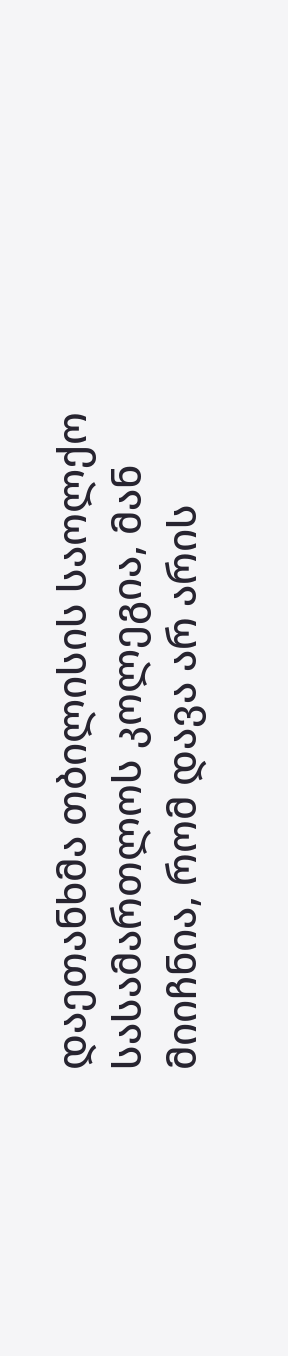დაეთანხმა თბილისის საოლქო სასამართლოს კოლეგია, მან მიიჩნია, რომ დავა არ არის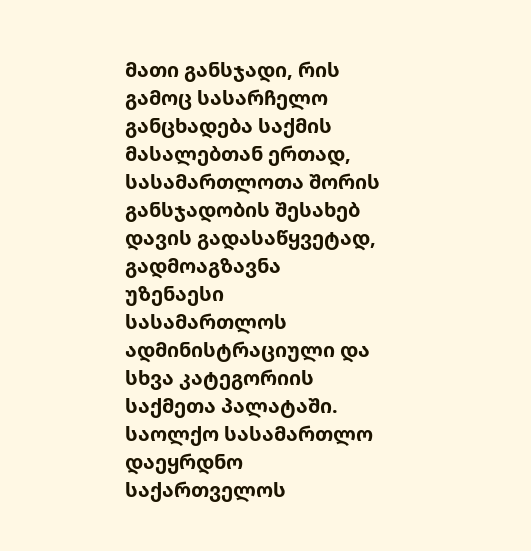მათი განსჯადი, რის გამოც სასარჩელო განცხადება საქმის მასალებთან ერთად, სასამართლოთა შორის განსჯადობის შესახებ დავის გადასაწყვეტად, გადმოაგზავნა უზენაესი სასამართლოს ადმინისტრაციული და სხვა კატეგორიის საქმეთა პალატაში.
საოლქო სასამართლო დაეყრდნო საქართველოს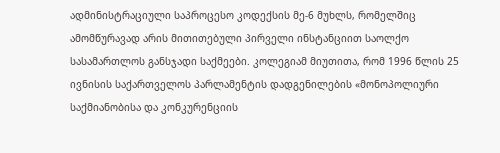ადმინისტრაციული საპროცესო კოდექსის მე-6 მუხლს, რომელშიც ამომწურავად არის მითითებული პირველი ინსტანციით საოლქო სასამართლოს განსჯადი საქმეები. კოლეგიამ მიუთითა, რომ 1996 წლის 25 ივნისის საქართველოს პარლამენტის დადგენილების «მონოპოლიური საქმიანობისა და კონკურენციის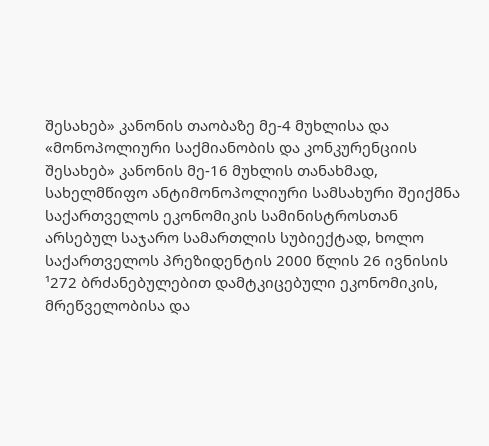შესახებ» კანონის თაობაზე მე-4 მუხლისა და «მონოპოლიური საქმიანობის და კონკურენციის შესახებ» კანონის მე-16 მუხლის თანახმად, სახელმწიფო ანტიმონოპოლიური სამსახური შეიქმნა საქართველოს ეკონომიკის სამინისტროსთან არსებულ საჯარო სამართლის სუბიექტად, ხოლო საქართველოს პრეზიდენტის 2000 წლის 26 ივნისის ¹272 ბრძანებულებით დამტკიცებული ეკონომიკის, მრეწველობისა და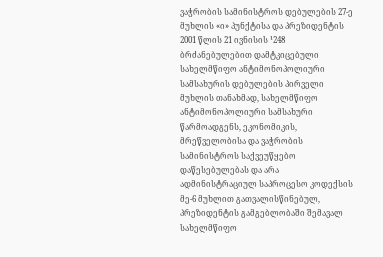ვაჭრობის სამინისტროს დებულების 27-ე მუხლის «ი» პუნქტისა და პრეზიდენტის 2001 წლის 21 ივნისის ¹248 ბრძანებულებით დამტკიცებული სახელმწიფო ანტიმონოპოლიური სამსახურის დებულების პირველი მუხლის თანახმად, სახელმწიფო ანტიმონოპოლიური სამსახური წარმოადგენს, ეკონომიკის, მრეწველობისა და ვაჭრობის სამინისტროს საქვეუწყებო დაწესებულებას და არა ადმინისტრაციულ საპროცესო კოდექსის მე-6 მუხლით გათვალისწინებულ, პრეზიდენტის გამგებლობაში შემავალ სახელმწიფო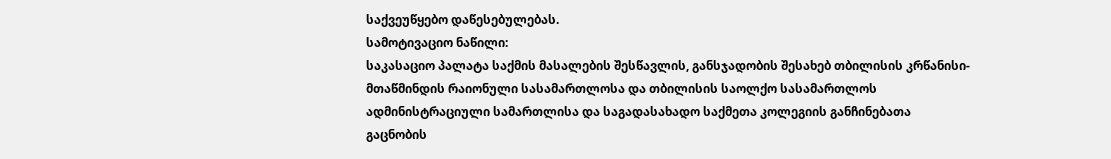საქვეუწყებო დაწესებულებას.
სამოტივაციო ნაწილი:
საკასაციო პალატა საქმის მასალების შესწავლის, განსჯადობის შესახებ თბილისის კრწანისი-მთაწმინდის რაიონული სასამართლოსა და თბილისის საოლქო სასამართლოს ადმინისტრაციული სამართლისა და საგადასახადო საქმეთა კოლეგიის განჩინებათა გაცნობის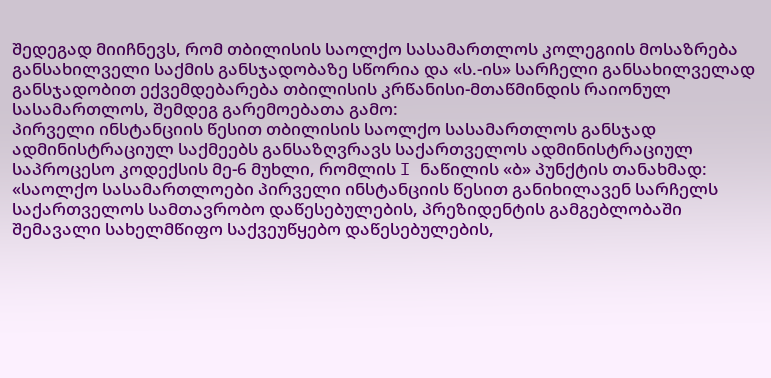შედეგად მიიჩნევს, რომ თბილისის საოლქო სასამართლოს კოლეგიის მოსაზრება განსახილველი საქმის განსჯადობაზე სწორია და «ს.-ის» სარჩელი განსახილველად განსჯადობით ექვემდებარება თბილისის კრწანისი-მთაწმინდის რაიონულ სასამართლოს, შემდეგ გარემოებათა გამო:
პირველი ინსტანციის წესით თბილისის საოლქო სასამართლოს განსჯად ადმინისტრაციულ საქმეებს განსაზღვრავს საქართველოს ადმინისტრაციულ საპროცესო კოდექსის მე-6 მუხლი, რომლის I ნაწილის «ბ» პუნქტის თანახმად: «საოლქო სასამართლოები პირველი ინსტანციის წესით განიხილავენ სარჩელს საქართველოს სამთავრობო დაწესებულების, პრეზიდენტის გამგებლობაში შემავალი სახელმწიფო საქვეუწყებო დაწესებულების,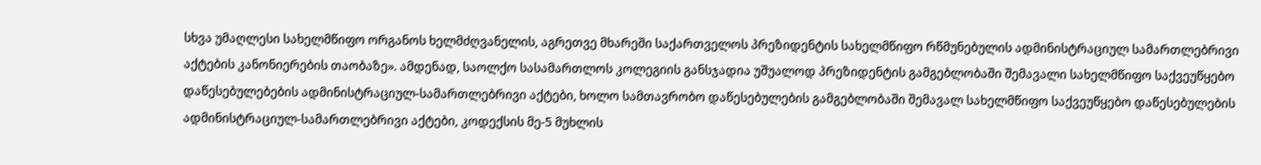სხვა უმაღლესი სახელმწიფო ორგანოს ხელმძღვანელის, აგრეთვე მხარეში საქართველოს პრეზიდენტის სახელმწიფო რწმუნებულის ადმინისტრაციულ სამართლებრივი აქტების კანონიერების თაობაზე». ამდენად, საოლქო სასამართლოს კოლეგიის განსჯადია უშუალოდ პრეზიდენტის გამგებლობაში შემავალი სახელმწიფო საქვეუწყებო დაწესებულებების ადმინისტრაციულ-სამართლებრივი აქტები, ხოლო სამთავრობო დაწესებულების გამგებლობაში შემავალ სახელმწიფო საქვეუწყებო დაწესებულების ადმინისტრაციულ-სამართლებრივი აქტები, კოდექსის მე-5 მუხლის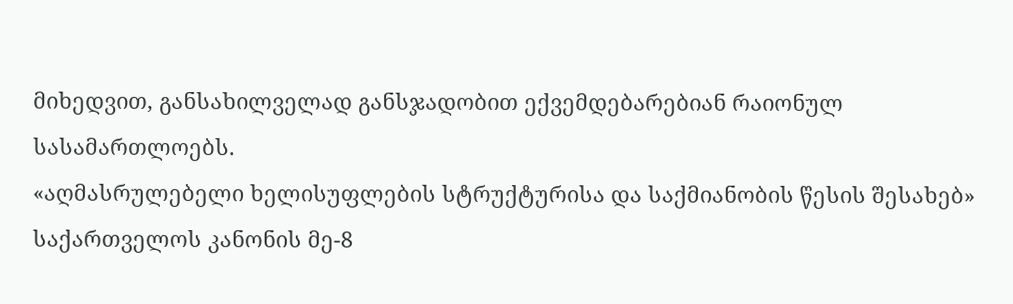მიხედვით, განსახილველად განსჯადობით ექვემდებარებიან რაიონულ სასამართლოებს.
«აღმასრულებელი ხელისუფლების სტრუქტურისა და საქმიანობის წესის შესახებ» საქართველოს კანონის მე-8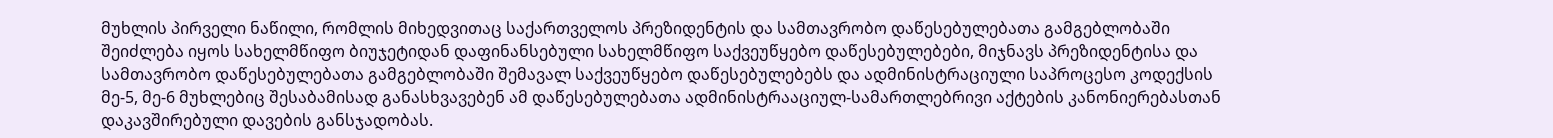მუხლის პირველი ნაწილი, რომლის მიხედვითაც საქართველოს პრეზიდენტის და სამთავრობო დაწესებულებათა გამგებლობაში შეიძლება იყოს სახელმწიფო ბიუჯეტიდან დაფინანსებული სახელმწიფო საქვეუწყებო დაწესებულებები, მიჯნავს პრეზიდენტისა და სამთავრობო დაწესებულებათა გამგებლობაში შემავალ საქვეუწყებო დაწესებულებებს და ადმინისტრაციული საპროცესო კოდექსის მე-5, მე-6 მუხლებიც შესაბამისად განასხვავებენ ამ დაწესებულებათა ადმინისტრააციულ-სამართლებრივი აქტების კანონიერებასთან დაკავშირებული დავების განსჯადობას.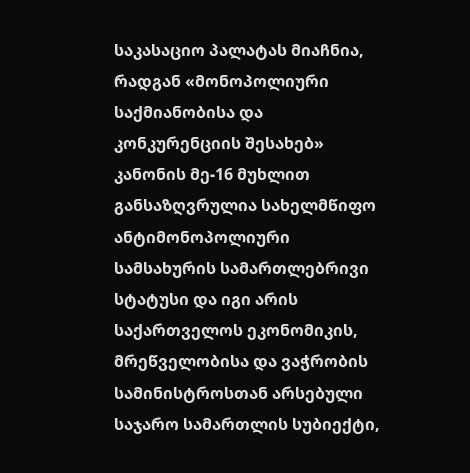საკასაციო პალატას მიაჩნია, რადგან «მონოპოლიური საქმიანობისა და კონკურენციის შესახებ» კანონის მე-16 მუხლით განსაზღვრულია სახელმწიფო ანტიმონოპოლიური სამსახურის სამართლებრივი სტატუსი და იგი არის საქართველოს ეკონომიკის, მრეწველობისა და ვაჭრობის სამინისტროსთან არსებული საჯარო სამართლის სუბიექტი,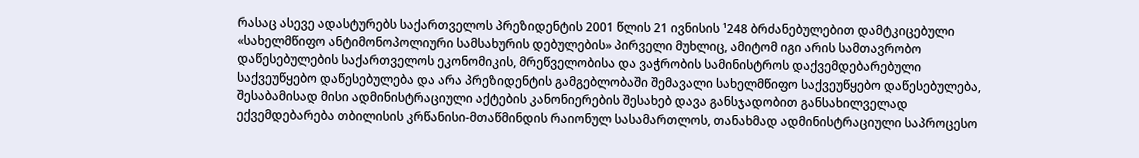რასაც ასევე ადასტურებს საქართველოს პრეზიდენტის 2001 წლის 21 ივნისის ¹248 ბრძანებულებით დამტკიცებული «სახელმწიფო ანტიმონოპოლიური სამსახურის დებულების» პირველი მუხლიც, ამიტომ იგი არის სამთავრობო დაწესებულების საქართველოს ეკონომიკის, მრეწველობისა და ვაჭრობის სამინისტროს დაქვემდებარებული საქვეუწყებო დაწესებულება და არა პრეზიდენტის გამგებლობაში შემავალი სახელმწიფო საქვეუწყებო დაწესებულება, შესაბამისად მისი ადმინისტრაციული აქტების კანონიერების შესახებ დავა განსჯადობით განსახილველად ექვემდებარება თბილისის კრწანისი-მთაწმინდის რაიონულ სასამართლოს, თანახმად ადმინისტრაციული საპროცესო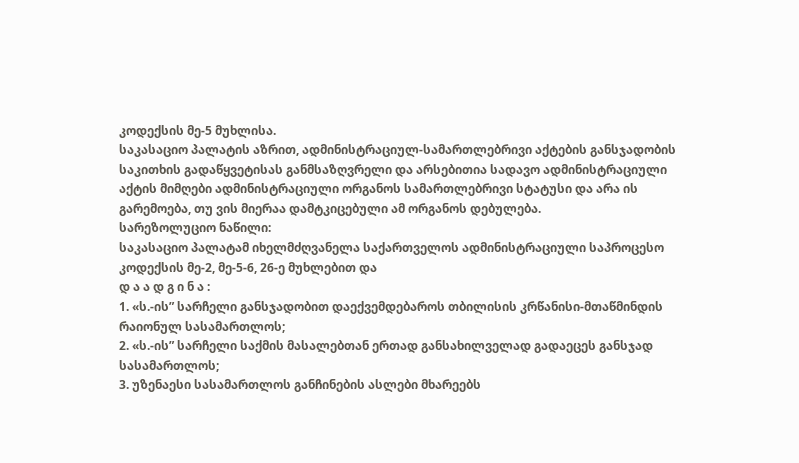კოდექსის მე-5 მუხლისა.
საკასაციო პალატის აზრით, ადმინისტრაციულ-სამართლებრივი აქტების განსჯადობის საკითხის გადაწყვეტისას განმსაზღვრელი და არსებითია სადავო ადმინისტრაციული აქტის მიმღები ადმინისტრაციული ორგანოს სამართლებრივი სტატუსი და არა ის გარემოება, თუ ვის მიერაა დამტკიცებული ამ ორგანოს დებულება.
სარეზოლუციო ნაწილი:
საკასაციო პალატამ იხელმძღვანელა საქართველოს ადმინისტრაციული საპროცესო კოდექსის მე-2, მე-5-6, 26-ე მუხლებით და
დ ა ა დ გ ი ნ ა :
1. «ს.-ის” სარჩელი განსჯადობით დაექვემდებაროს თბილისის კრწანისი-მთაწმინდის რაიონულ სასამართლოს;
2. «ს.-ის” სარჩელი საქმის მასალებთან ერთად განსახილველად გადაეცეს განსჯად სასამართლოს;
3. უზენაესი სასამართლოს განჩინების ასლები მხარეებს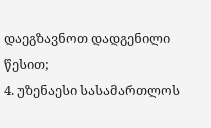დაეგზავნოთ დადგენილი წესით;
4. უზენაესი სასამართლოს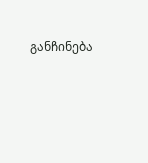განჩინება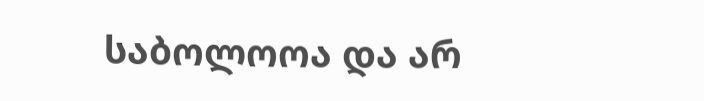საბოლოოა და არ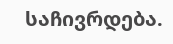საჩივრდება.